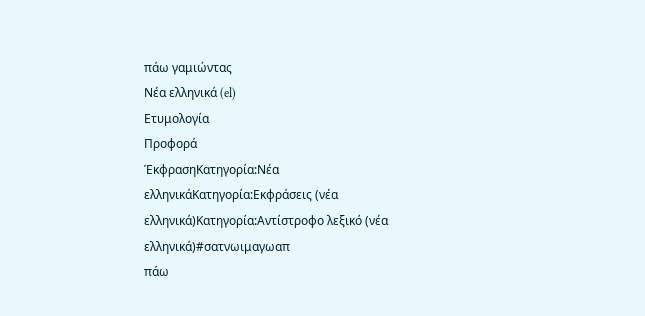πάω γαμιώντας
Νέα ελληνικά (el)
Ετυμολογία
Προφορά
ΈκφρασηΚατηγορία:Νέα ελληνικάΚατηγορία:Εκφράσεις (νέα ελληνικά)Κατηγορία:Αντίστροφο λεξικό (νέα ελληνικά)#σατνωιμαγωαπ
πάω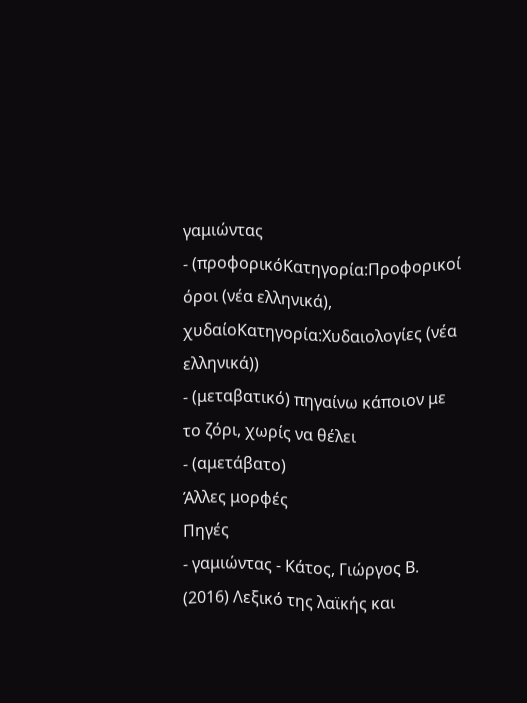γαμιώντας
- (προφορικόΚατηγορία:Προφορικοί όροι (νέα ελληνικά), χυδαίοΚατηγορία:Χυδαιολογίες (νέα ελληνικά))
- (μεταβατικό) πηγαίνω κάποιον με το ζόρι, χωρίς να θέλει
- (αμετάβατο)
Άλλες μορφές
Πηγές
- γαμιώντας - Κάτος, Γιώργος Β. (2016) Λεξικό της λαϊκής και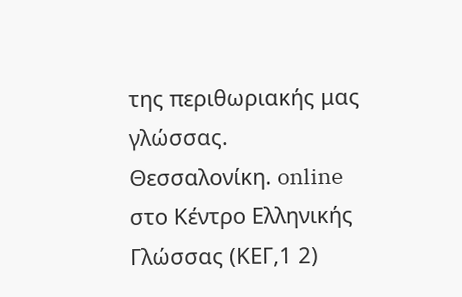της περιθωριακής μας γλώσσας. Θεσσαλονίκη. online στο Κέντρο Ελληνικής Γλώσσας (ΚΕΓ,1 2)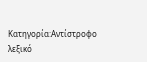Κατηγορία:Αντίστροφο λεξικό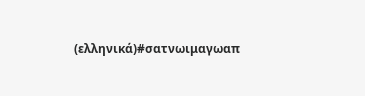(ελληνικά)#σατνωιμαγωαπ